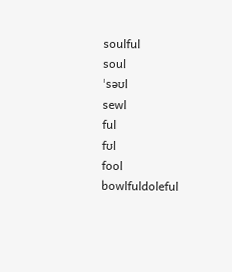soulful
soul
ˈsəʊl
sewl
ful
fʊl
fool
bowlfuldoleful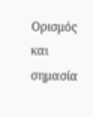Ορισμός και σημασία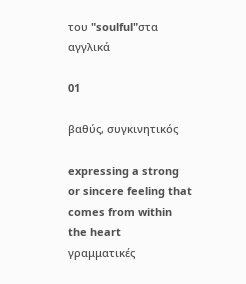του "soulful"στα αγγλικά

01

βαθύς, συγκινητικός

expressing a strong or sincere feeling that comes from within the heart
γραμματικές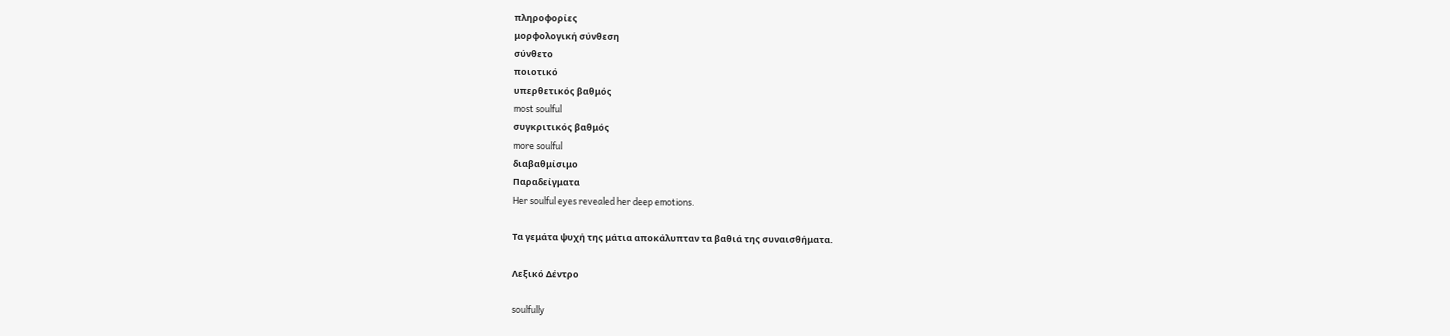πληροφορίες
μορφολογική σύνθεση
σύνθετο
ποιοτικό
υπερθετικός βαθμός
most soulful
συγκριτικός βαθμός
more soulful
διαβαθμίσιμο
Παραδείγματα
Her soulful eyes revealed her deep emotions.

Τα γεμάτα ψυχή της μάτια αποκάλυπταν τα βαθιά της συναισθήματα.

Λεξικό Δέντρο

soulfully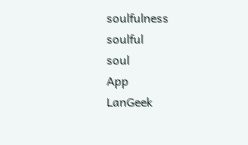soulfulness
soulful
soul
App
LanGeek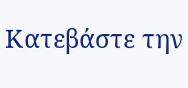Κατεβάστε την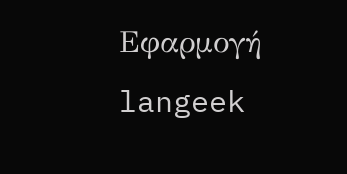Εφαρμογή
langeek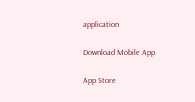application

Download Mobile App

App Store